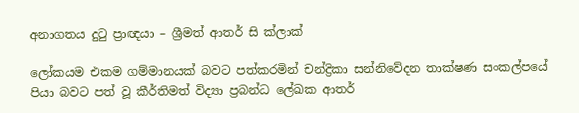අනාගතය දුටු ප්‍රාඥයා – ශ්‍රීමත් ආතර් සි ක්ලාක්

ලෝකයම එකම ගම්මානයක් බවට පත්කරමින් චන්ද්‍රිකා සන්නිවේදන තාක්ෂණ සංකල්පයේ පියා බවට පත් වූ කීර්තිමත් විද්‍යා ප්‍රබන්ධ ලේඛක ආතර්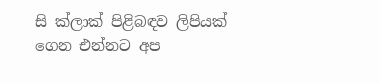සි ක්ලාක් පිළිබඳව ලිපියක් ගෙන එන්නට අප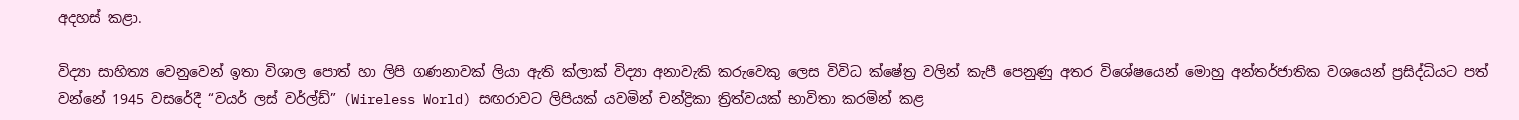අදහස් කළා.

විද්‍යා සාහිත්‍ය වෙනුවෙන් ඉතා විශාල පොත් හා ලිපි ගණනාවක් ලියා ඇති ක්ලාක් විද්‍යා අනාවැකි කරුවෙකු ලෙස විවිධ ක්ෂේත්‍ර වලින් කැපී පෙනුණු අතර විශේෂයෙන් මොහු අන්තර්ජාතික වශයෙන් ප්‍රසිද්ධියට පත් වන්නේ 1945 වසරේදී “වයර් ලස් වර්ල්ඩ්” (Wireless World) සඟරාවට ලිපියක්‌ යවමින් චන්ද්‍රිකා ත්‍රිත්වයක්‌ භාවිතා කරමින් කළ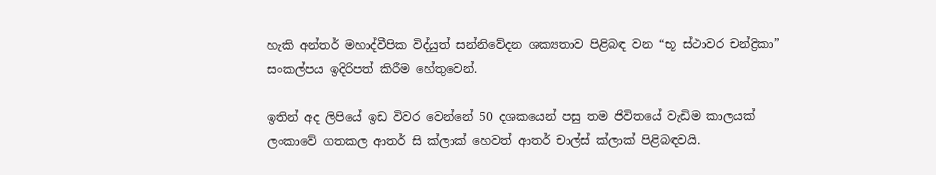හැකි අන්තර් මහාද්වීපික විද්යුත් සන්නිවේදන ශක්‍යතාව පිළිබඳ වන “භූ ස්‌ථාවර චන්ද්‍රිකා” සංකල්පය ඉදිරිපත් කිරීම හේතුවෙන්.

ඉතින් අද ලිපියේ ඉඩ විවර වෙන්නේ 50 දශකයෙන් පසු තම ජිවිතයේ වැඩිම කාලයක් ලංකාවේ ගතකල ආතර් සි ක්ලාක් හෙවත් ආතර් චාල්ස් ක්ලාක් පිළිබඳවයි.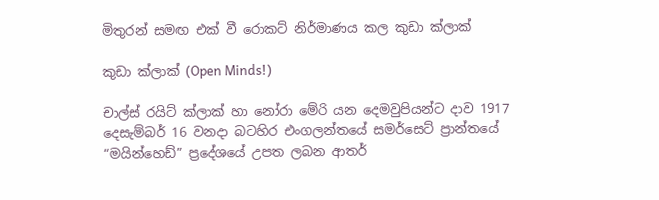මිතුරන් සමඟ එක් වී රොකට් නිර්මාණය කල කුඩා ක්ලාක්

කුඩා ක්ලාක් (Open Minds!)

චාල්ස්‌ රයිට්‌ ක්‌ලාක්‌ හා නෝරා මේරි යන දෙමවුපියන්ට දාව 1917 දෙසැම්බර් 16 වනදා බටහිර එංගලන්තයේ සමර්සෙට්‌ ප්‍රාන්තයේ “මයින්හෙඩ්” ප්‍රදේශයේ උපත ලබන ආතර්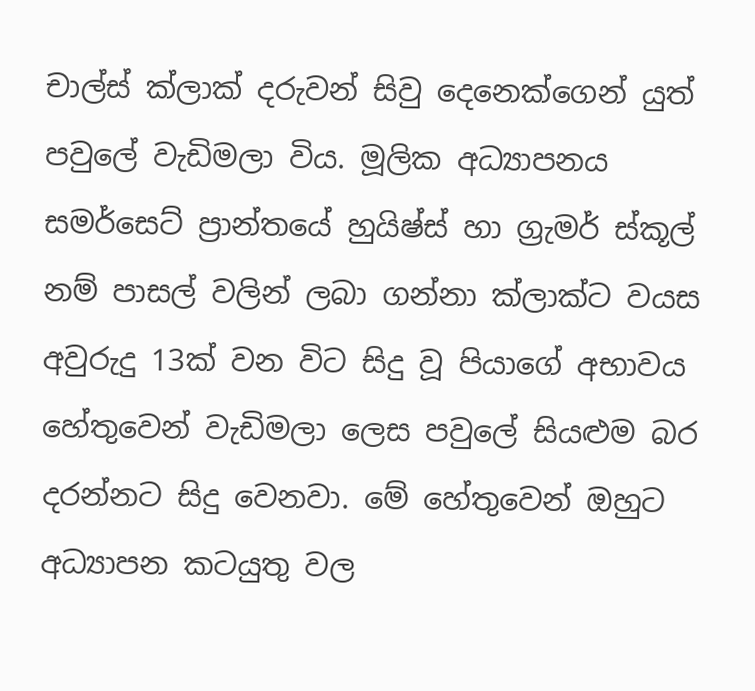චාල්ස් ක්ලාක් දරුවන් සිවු දෙනෙක්ගෙන් යුත් පවුලේ වැඩිමලා විය. මූලික අධ්‍යාපනය  සමර්සෙට් ප්‍රාන්තයේ හුයිෂ්ස්‌ හා ග්‍රැමර් ස්‌කූල් නම් පාසල් වලින් ලබා ගන්නා ක්ලාක්ට වයස අවුරුදු 13ක් වන විට සිදු වූ පියාගේ අභාවය හේතුවෙන් වැඩිමලා ලෙස පවුලේ සියළුම බර දරන්නට සිදු වෙනවා. මේ හේතුවෙන් ඔහුට අධ්‍යාපන කටයුතු වල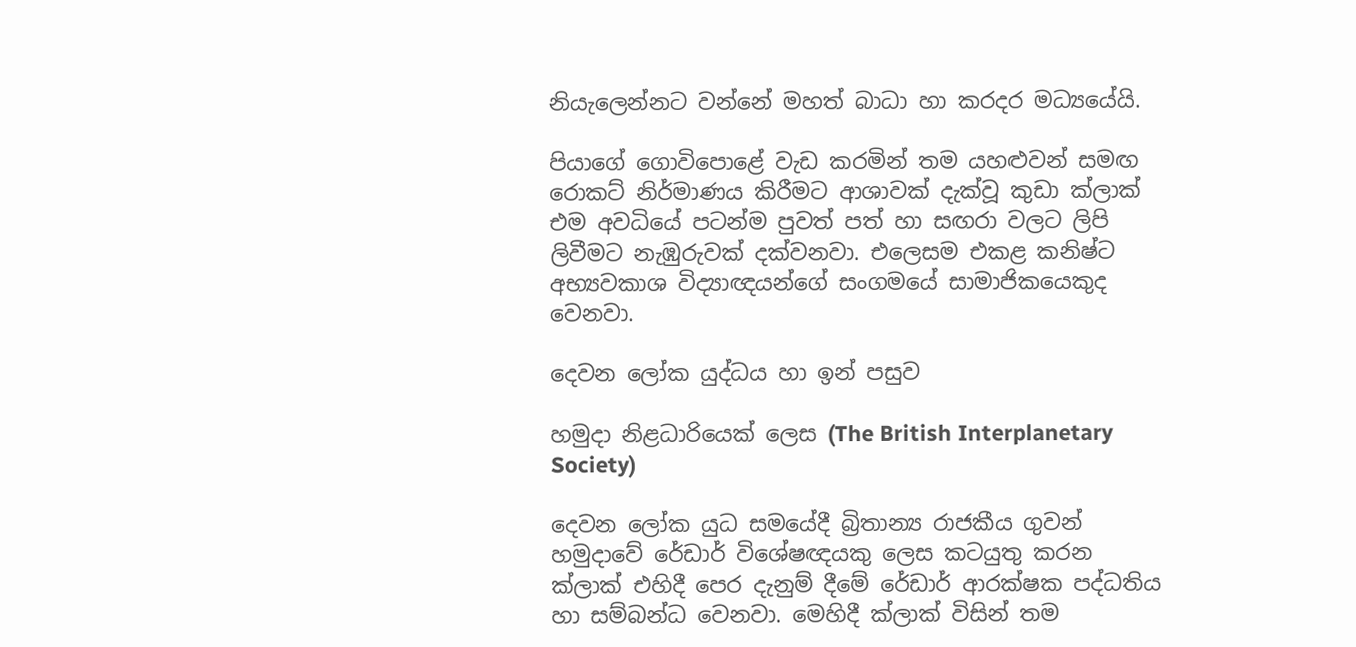නියැලෙන්නට වන්නේ මහත් බාධා හා කරදර මධ්‍යයේයි.

පියාගේ ගොවිපොළේ වැඩ කරමින් තම යහළුවන් සමඟ රොකට් නිර්මාණය කිරීමට ආශාවක් දැක්වූ කුඩා ක්ලාක් එම අවධියේ පටන්ම පුවත් පත් හා සඟරා වලට ලිපි ලිවීමට නැඹුරුවක් දක්වනවා. එලෙසම එකළ කනිෂ්ට අභ්‍යවකාශ විද්‍යාඥයන්ගේ සංගමයේ සාමාජිකයෙකුද වෙනවා.

දෙවන ලෝක යුද්ධය හා ඉන් පසුව

හමුදා නිළධාරියෙක් ලෙස (The British Interplanetary Society)

දෙවන ලෝක යුධ සමයේදී බ්‍රිතාන්‍ය රාජකීය ගුවන් හමුදාවේ රේඩාර් විශේෂඥයකු ලෙස කටයුතු කරන ක්ලාක් එහිදී පෙර දැනුම් දීමේ රේඩාර් ආරක්ෂක පද්ධතිය හා සම්බන්ධ වෙනවා. මෙහිදී ක්ලාක් විසින් තම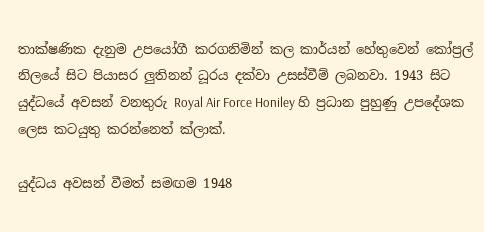තාක්ෂණික දැනුම උපයෝගී කරගනිමින් කල කාර්යන් හේතුවෙන් කෝප්‍රල් නිලයේ සිට පියාසර ලුතිනන් ධූරය දක්වා උසස්වීම් ලබනවා. 1943 සිට යුද්ධයේ අවසන් වනතුරු Royal Air Force Honiley හි ප්‍රධාන පුහුණු උපදේශක ලෙස කටයුතු කරන්නෙත් ක්ලාක්.

යුද්ධය අවසන් වීමත් සමඟම 1948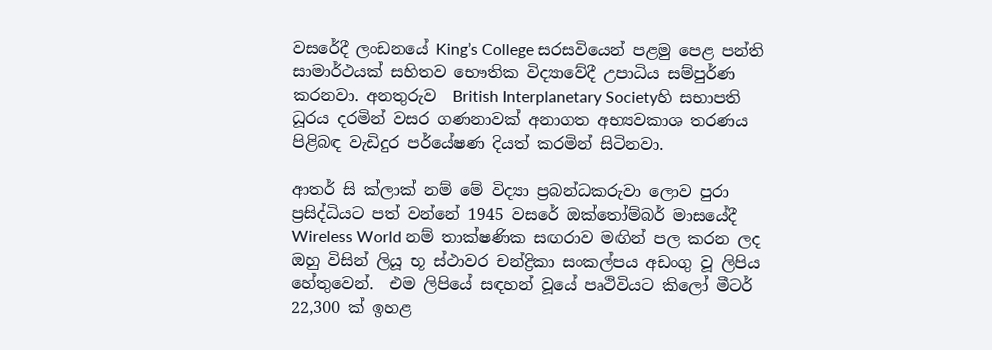වසරේදී ලංඩනයේ King’s College සරසවියෙන් පළමු පෙළ පන්ති සාමාර්ථයක් සහිතව භෞතික විද්‍යාවේදී උපාධිය සම්පුර්ණ කරනවා. අනතුරුව  British Interplanetary Societyහි සභාපති ධූරය දරමින් වසර ගණනාවක් අනාගත අභ්‍යවකාශ තරණය පිළිබඳ වැඩිදුර පර්යේෂණ දියත් කරමින් සිටිනවා.

ආතර් සි ක්ලාක් නම් මේ විද්‍යා ප්‍රබන්ධකරුවා ලොව පුරා ප්‍රසිද්ධියට පත් වන්නේ 1945 වසරේ ඔක්තෝම්බර් මාසයේදී Wireless World නම් තාක්ෂණික සඟරාව මඟින් පල කරන ලද ඔහු විසින් ලියූ භූ ස්‌ථාවර චන්ද්‍රිකා සංකල්පය අඩංගු වූ ලිපිය හේතුවෙන්.  එම ලිපියේ සඳහන් වූයේ පෘථිවියට කිලෝ මීටර් 22,300 ක් ඉහළ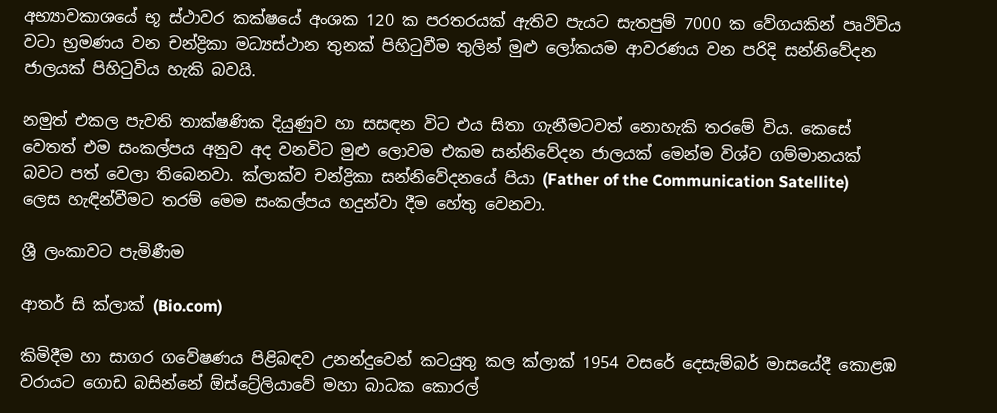අභ්‍යාවකාශයේ භූ ස්ථාවර කක්ෂයේ අංශක 120 ක පරතරයක් ඇතිව පැයට සැතපුම් 7000 ක වේගයකින් පෘථිවිය වටා භ්‍රමණය වන චන්ද්‍රිකා මධ්‍යස්ථාන තුනක් පිහිටුවීම තුලින් මුළු ලෝකයම ආවරණය වන පරිදි සන්නිවේදන ජාලයක් පිහිටුවිය හැකි බවයි.

නමුත් එකල පැවති තාක්ෂණික දියුණුව හා සසඳන විට එය සිතා ගැනීමටවත් නොහැකි තරමේ විය. කෙසේ වෙතත් එම සංකල්පය අනුව අද වනවිට මුළු ලොවම එකම සන්නිවේදන ජාලයක් මෙන්ම විශ්ව ගම්මානයක් බවට පත් වෙලා තිබෙනවා. ක්ලාක්ව චන්ද්‍රිකා සන්නිවේදනයේ පියා (Father of the Communication Satellite) ලෙස හැඳින්වීමට තරම් මෙම සංකල්පය හදුන්වා දීම හේතු වෙනවා.

ශ්‍රී ලංකාවට පැමිණීම

ආතර් සි ක්ලාක් (Bio.com)

කිමිදීම හා සාගර ගවේෂණය පිළිබඳව උනන්දුවෙන් කටයුතු කල ක්ලාක් 1954 වසරේ දෙසැම්බර් මාසයේදී කොළඹ වරායට ගොඩ බසින්නේ ඕස්ට්‍රේලියාවේ මහා බාධක කොරල්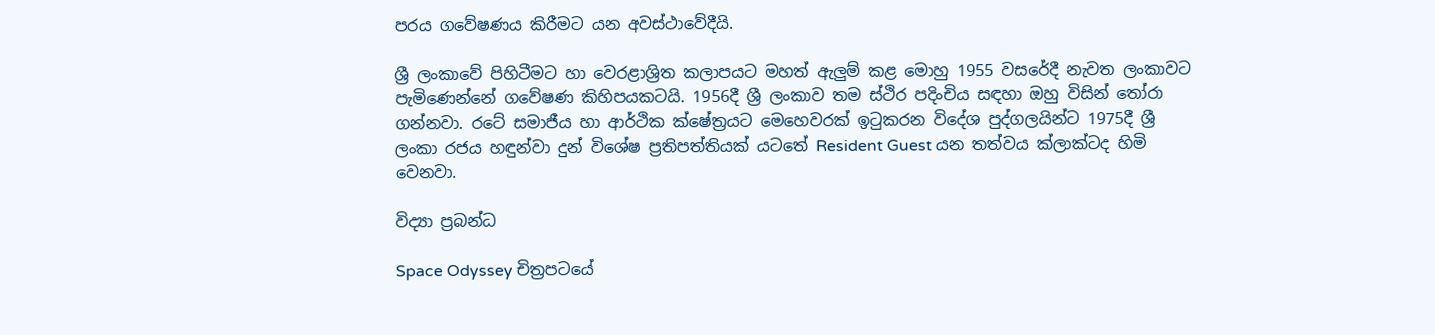පරය ගවේෂණය කිරීමට යන අවස්ථාවේදීයි.

ශ්‍රී ලංකාවේ පිහිටීමට හා වෙරළාශ්‍රිත කලාපයට මහත් ඇලුම් කළ මොහු 1955 වසරේදී නැවත ලංකාවට පැමිණෙන්නේ ගවේෂණ කිහිපයකටයි. 1956දී ශ්‍රී ලංකාව තම ස්ථිර පදිංචිය සඳහා ඔහු විසින් තෝරා ගන්නවා. රටේ සමාජීය හා ආර්ථික ක්ෂේත්‍රයට මෙහෙවරක් ඉටුකරන විදේශ පුද්ගලයින්ට 1975දී ශ්‍රී ලංකා රජය හඳුන්වා දුන් විශේෂ ප්‍රතිපත්තියක් යටතේ Resident Guest යන තත්වය ක්ලාක්ටද හිමි වෙනවා.

විද්‍යා ප්‍රබන්ධ

Space Odyssey චිත්‍රපටයේ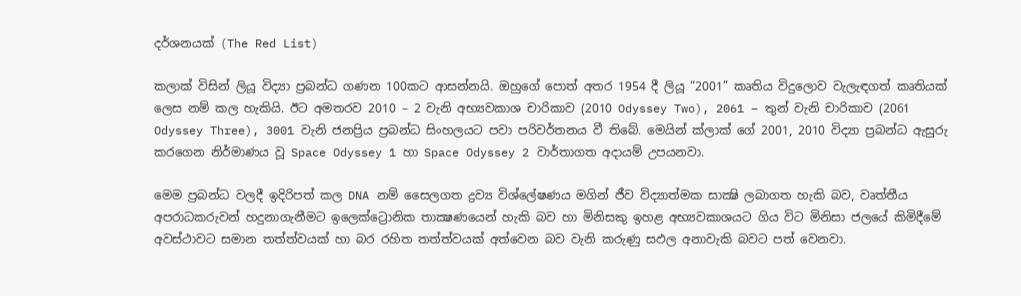දර්ශනයක් (The Red List)

කලාක් විසින් ලියූ විද්‍යා ප්‍රබන්ධ ගණන 100කට ආසන්නයි. ඔහුගේ පොත් අතර 1954 දී ලියූ “2001” කෘතිය විදුලොව වැලැඳගත් කෘතියක් ලෙස නම් කල හැකියි. ඊට අමතරව 2010 – 2 වැනි අභ්‍යවකාශ චාරිකාව (2010 Odyssey Two), 2061 – තුන් වැනි චාරිකාව (2061 Odyssey Three), 3001 වැනි ජනප්‍රිය ප්‍රබන්ධ සිංහලයට පවා පරිවර්තනය වී තිබේ. මෙයින් ක්‌ලාක්‌ ගේ 2001, 2010 විද්‍යා ප්‍රබන්ධ ඇසුරු කරගෙන නිර්මාණය වූ Space Odyssey 1 හා Space Odyssey 2 වාර්තාගත අදායම් උපයනවා.

මෙම ප්‍රබන්ධ වලදී ඉදිරිපත් කල DNA නම් සෛලගත ද්‍රව්‍ය විශ්ලේෂණය මගින් ජීව විද්‍යාත්මක සාක්‍ෂි ලබාගත හැකි බව, වෘත්තීය අපරාධකරුවන් හදුනාගැනීමට ඉලෙක්‌ට්‍රොනික තාක්‍ෂණයෙන් හැකි බව හා මිනිසකු ඉහළ අභ්‍යවකාශයට ගිය විට මිනිසා ජලයේ කිමිදීමේ අවස්ථාවට සමාන තත්ත්වයක්‌ හා බර රහිත තත්ත්වයක්‌ අත්වෙන බව වැනි කරුණු සඵල අනාවැකි බවට පත් වෙනවා.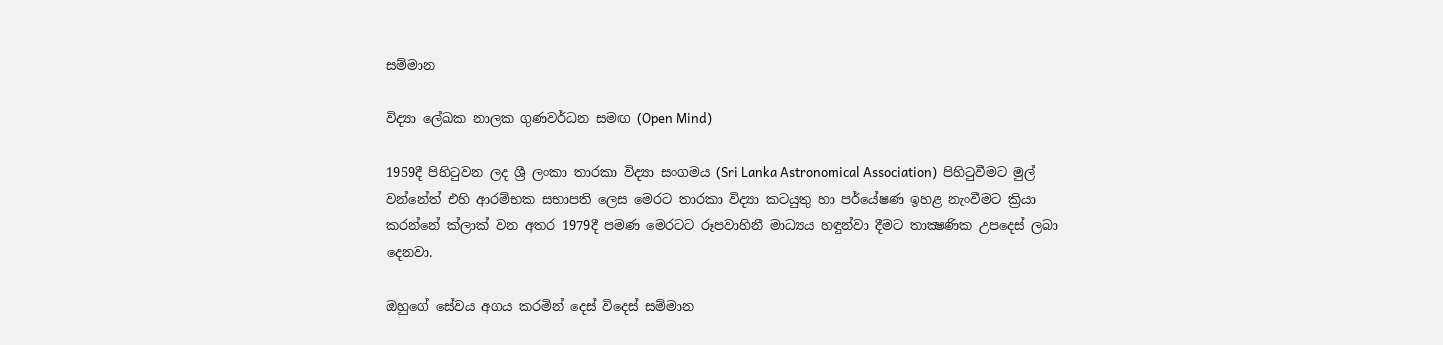සම්මාන

විද්‍යා ලේඛක නාලක ගුණවර්ධන සමඟ (Open Mind)

1959දී පිහිටුවන ලද ශ්‍රී ලංකා තාරකා විද්‍යා සංගමය (Sri Lanka Astronomical Association)  පිහිටුවීමට මුල් වන්නේත් එහි ආරම්භක සභාපති ලෙස මෙරට තාරකා විද්‍යා කටයුතු හා පර්යේෂණ ඉහළ නැංවීමට ක්‍රියා කරන්නේ ක්ලාක් වන අතර 1979දී පමණ මෙරටට රූපවාහිනී මාධ්‍යය හඳුන්වා දීමට තාක්‍ෂණික උපදෙස් ලබා දෙනවා.

ඔහුගේ සේවය අගය කරමින් දෙස් විදෙස් සම්මාන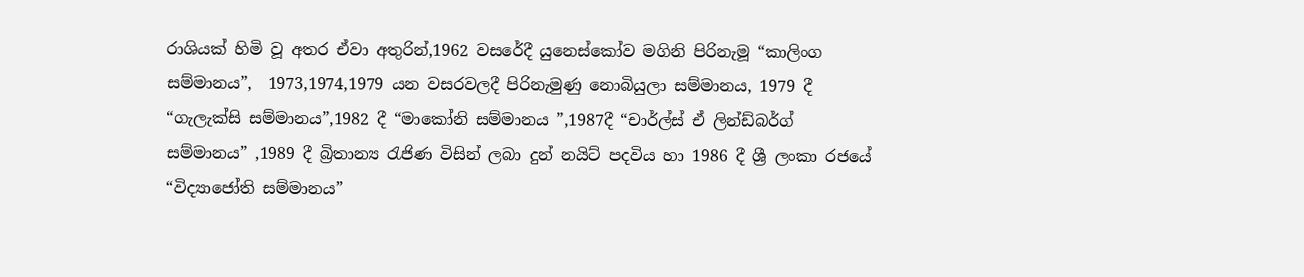රාශියක් හිමි වූ අතර ඒවා අතුරින්,1962 වසරේදී යුනෙස්කෝව මගිනි පිරිනැමූ “කාලිංග සම්මානය”,  1973,1974,1979 යන වසරවලදී පිරිනැමුණු නොබියුලා සම්මානය, 1979 දී “ගැලැක්සි සම්මානය”,1982 දී “මාකෝනි සම්මානය ”,1987දී “චාර්ල්ස් ඒ ලින්ඩ්බර්ග් සම්මානය” ,1989 දී බ්‍රිතාන්‍ය රැජිණ විසින් ලබා දුන් නයිට් පදවිය හා 1986 දී ශ්‍රී ලංකා රජයේ “විද්‍යාජෝති සම්මානය”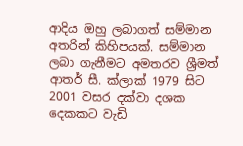ආදිය ඔහු ලබාගත් සම්මාන අතරින් කිහිපයක්. සම්මාන ලබා ගැනීමට අමතරව ශ්‍රීමත් ආතර් සී. ක්‌ලාක්‌ 1979 සිට 2001 වසර දක්‌වා දශක දෙකකට වැඩි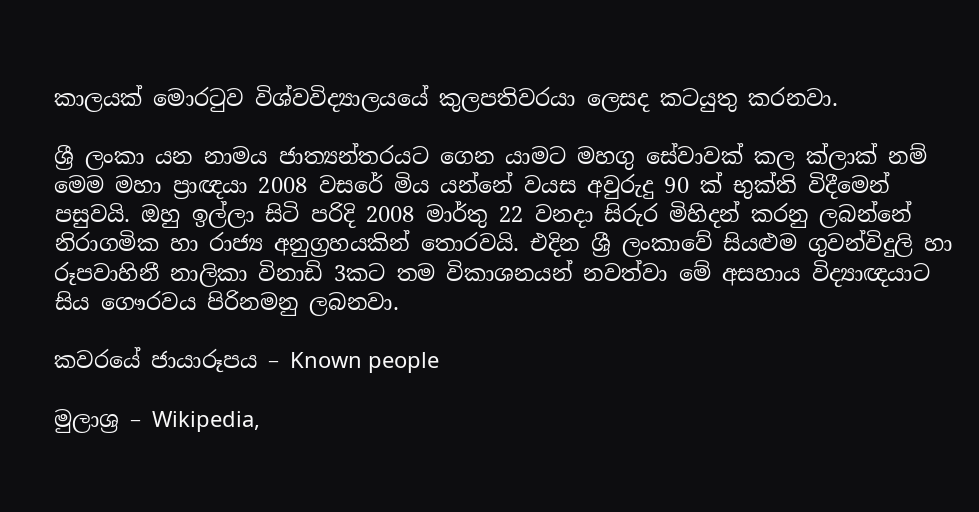කාලයක්‌ මොරටුව විශ්වවිද්‍යාලයයේ කුලපතිවරයා ලෙසද කටයුතු කරනවා.

ශ්‍රී ලංකා යන නාමය ජාත්‍යන්තරයට ගෙන යාමට මහගු සේවාවක් කල ක්ලාක් නම් මෙම මහා ප්‍රාඥයා 2008 වසරේ මිය යන්නේ වයස අවුරුදු 90 ක් භුක්ති විදීමෙන් පසුවයි. ඔහු ඉල්ලා සිටි පරිදි 2008 මාර්තු 22 වනදා සිරුර මිහිදන් කරනු ලබන්නේ නිරාගමික හා රාජ්‍ය අනුග්‍රහයකින් තොරවයි. එදින ශ්‍රී ලංකාවේ සියළුම ගුවන්විදුලි හා රූපවාහිනී නාලිකා විනාඩි 3කට තම විකාශනයන් නවත්වා මේ අසහාය විද්‍යාඥයාට සිය ගෞරවය පිරිනමනු ලබනවා.

කවරයේ ජායාරූපය – Known people

මුලාශ්‍ර – Wikipedia,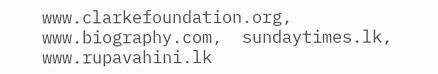www.clarkefoundation.org, www.biography.com,  sundaytimes.lk,     www.rupavahini.lk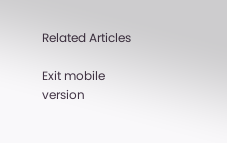Related Articles

Exit mobile version